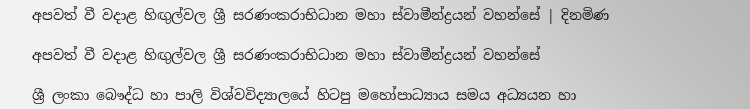අපවත් වී වදාළ හිඟුල්වල ශ්‍රී සරණංකරාභිධාන මහා ස්වාමීන්ද්‍රයන් වහන්සේ | දිනමිණ

අපවත් වී වදාළ හිඟුල්වල ශ්‍රී සරණංකරාභිධාන මහා ස්වාමීන්ද්‍රයන් වහන්සේ

ශ්‍රී ලංකා බෞද්ධ හා පාලි විශ්වවිද්‍යාලයේ හිටපු මහෝපාධ්‍යාය සමය අධ්‍යයන හා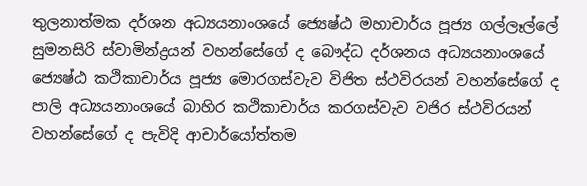තුලනාත්මක දර්ශන අධ්‍යයනාංශයේ ජ්‍යෙෂ්ඨ මහාචාර්ය පූජ්‍ය ගල්ලෑල්ලේ සුමනසිරි ස්වාමින්ද්‍රයන් වහන්සේගේ ද බෞද්ධ දර්ශනය අධ්‍යයනාංශයේ ජ්‍යෙෂ්ඨ කථිකාචාර්ය පූජ්‍ය මොරගස්වැව විජිත ස්ථවිරයන් වහන්සේගේ ද පාලි අධ්‍යයනාංශයේ බාහිර කථිකාචාර්ය කරගස්වැව වජිර ස්ථවිරයන් වහන්සේගේ ද පැවිදි ආචාර්යෝත්තම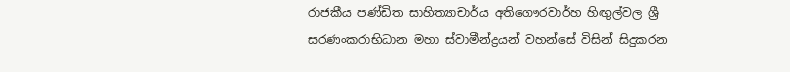රාජකීය පණ්ඩිත සාහිත්‍යාචාර්ය අතිගෞරවාර්හ හිඟුල්වල ශ්‍රී සරණංකරාභිධාන මහා ස්වාමීන්ද්‍රයන් වහන්සේ විසින් සිදුකරන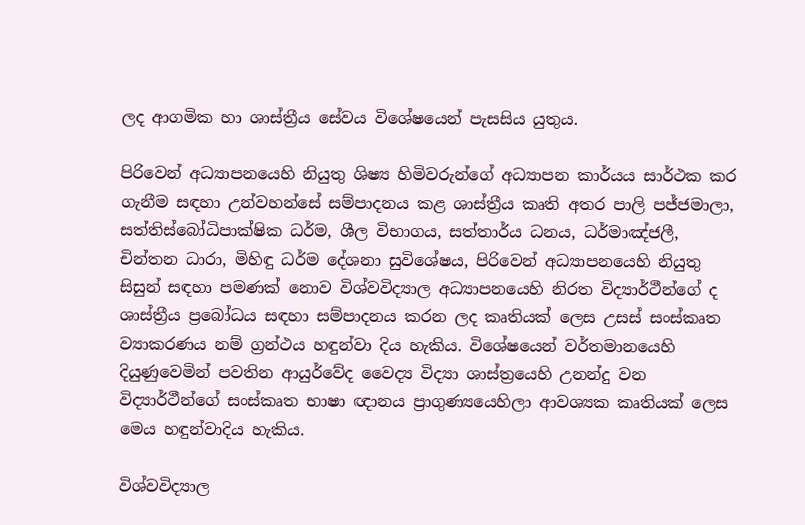ලද ආගමික හා ශාස්ත්‍රීය සේවය විශේෂයෙන් පැසසිය යුතුය.

පිරිවෙන් අධ්‍යාපනයෙහි නියුතු ශිෂ්‍ය හිමිවරුන්ගේ අධ්‍යාපන කාර්යය සාර්ථක කර ගැනීම සඳහා උන්වහන්සේ සම්පාදනය කළ ශාස්ත්‍රීය කෘති අතර පාලි පජ්ජමාලා, සත්තිස්බෝධිපාක්ෂික ධර්ම, ශීල විභාගය, සත්තාර්ය ධනය, ධර්මාඤ්ජලී, චින්තන ධාරා, මිහිඳු ධර්ම දේශනා සුවිශේෂය, පිරිවෙන් අධ්‍යාපනයෙහි නියුතු සිසුන් සඳහා පමණක් නොව විශ්වවිද්‍යාල අධ්‍යාපනයෙහි නිරත විද්‍යාර්ථීන්ගේ ද ශාස්ත්‍රීය ප්‍රබෝධය සඳහා සම්පාදනය කරන ලද කෘතියක් ලෙස උසස් සංස්කෘත ව්‍යාකරණය නම් ග්‍රන්ථය හඳුන්වා දිය හැකිය. විශේෂයෙන් වර්තමානයෙහි දියුණුවෙමින් පවතින ආයුර්වේද වෛද්‍ය විද්‍යා ශාස්ත්‍රයෙහි උනන්දු වන විද්‍යාර්ථීන්ගේ සංස්කෘත භාෂා ඥානය ප්‍රාගුණ්‍යයෙහිලා ආවශ්‍යක කෘතියක් ලෙස මෙය හඳුන්වාදිය හැකිය.

විශ්වවිද්‍යාල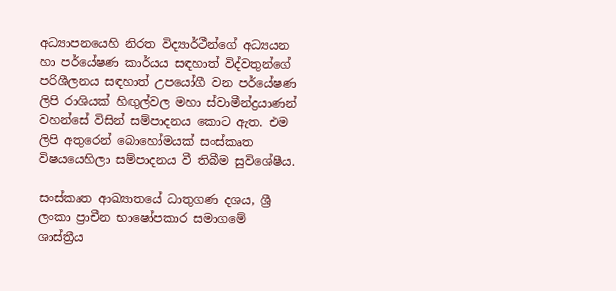අධ්‍යාපනයෙහි නිරත විද්‍යාර්ථීන්ගේ අධ්‍යයන හා පර්යේෂණ කාර්යය සඳහාත් විද්වතුන්ගේ පරිශීලනය සඳහාත් උපයෝගී වන පර්යේෂණ ලිපි රාශියක් හිඟුල්වල මහා ස්වාමීන්ද්‍රයාණන් වහන්සේ විසින් සම්පාදනය කොට ඇත. එම ලිපි අතුරෙන් බොහෝමයක් සංස්කෘත විෂයයෙහිලා සම්පාදනය වී තිබීම සුවිශේෂීය.

සංස්කෘත ආඛ්‍යාතයේ ධාතුගණ දශය, ශ්‍රී ලංකා ප්‍රාචීන භාෂෝපකාර සමාගමේ ශාස්ත්‍රීය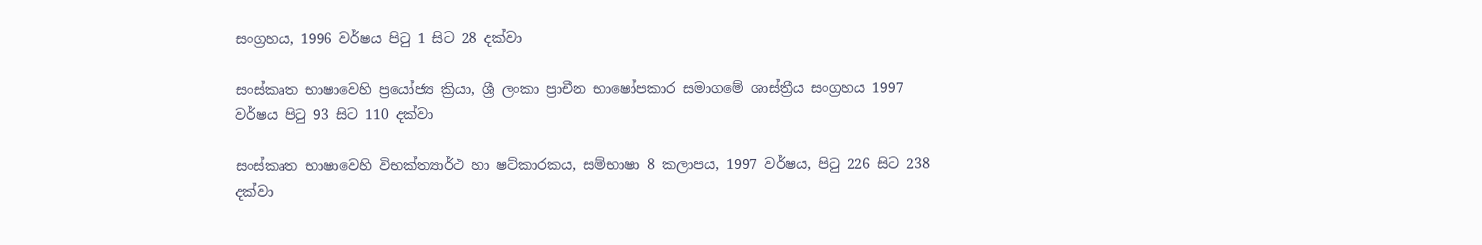සංග්‍රහය, 1996 වර්ෂය පිටු 1 සිට 28 දක්වා

සංස්කෘත භාෂාවෙහි ප්‍රයෝජ්‍ය ක්‍රියා, ශ්‍රී ලංකා ප්‍රාචීන භාෂෝපකාර සමාගමේ ශාස්ත්‍රීය සංග්‍රහය 1997 වර්ෂය පිටු 93 සිට 110 දක්වා

සංස්කෘත භාෂාවෙහි විභක්ත්‍යාර්ථ හා ෂට්කාරකය, සම්භාෂා 8 කලාපය, 1997 වර්ෂය, පිටු 226 සිට 238 දක්වා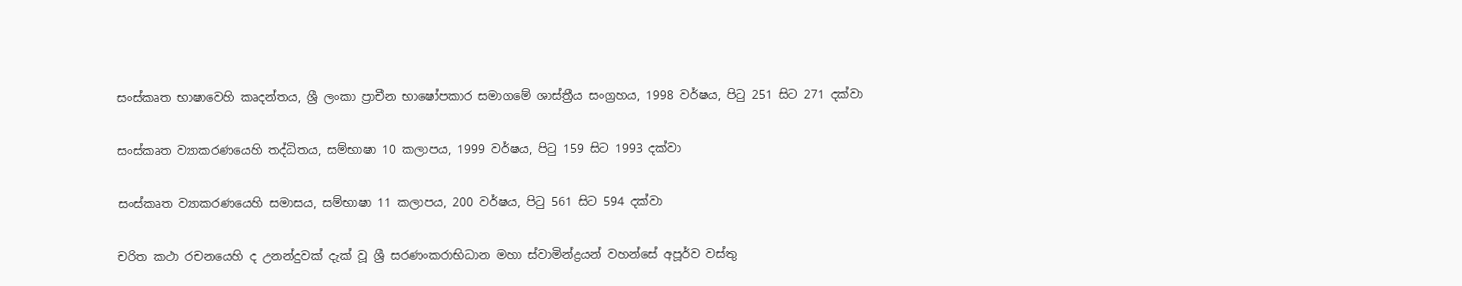සංස්කෘත භාෂාවෙහි කෘදන්තය, ශ්‍රී ලංකා ප්‍රාචීන භාෂෝපකාර සමාගමේ ශාස්ත්‍රීය සංග්‍රහය, 1998 වර්ෂය, පිටු 251 සිට 271 දක්වා

සංස්කෘත ව්‍යාකරණයෙහි තද්ධිතය, සම්භාෂා 10 කලාපය, 1999 වර්ෂය, පිටු 159 සිට 1993 දක්වා

සංස්කෘත ව්‍යාකරණයෙහි සමාසය, සම්භාෂා 11 කලාපය, 200 වර්ෂය, පිටු 561 සිට 594 දක්වා

චරිත කථා රචනයෙහි ද උනන්දුවක් දැක් වූ ශ්‍රී සරණංකරාභිධාන මහා ස්වාමින්ද්‍රයන් වහන්සේ අපූර්ව වස්තු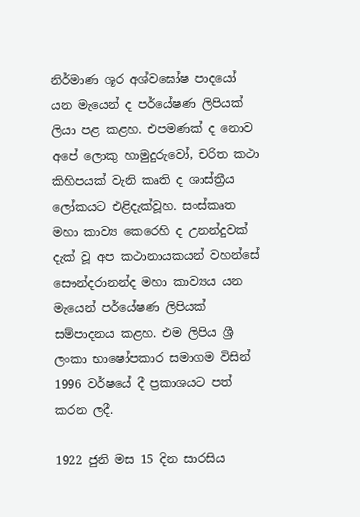නිර්මාණ ශූර අශ්වඝෝෂ පාදයෝ යන මැයෙන් ද පර්යේෂණ ලිපියක් ලියා පළ කළහ. එපමණක් ද නොව අපේ ලොකු හාමුදුරුවෝ, චරිත කථා කිහිපයක් වැනි කෘති ද ශාස්ත්‍රීය ලෝකයට එළිදැක්වූහ. සංස්කෘත මහා කාව්‍ය කෙරෙහි ද උනන්දුවක් දැක් වූ අප කථානායකයන් වහන්සේ සෞන්දරානන්ද මහා කාව්‍යය යන මැයෙන් පර්යේෂණ ලිපියක් සම්පාදනය කළහ. එම ලිපිය ශ්‍රී ලංකා භාෂෝපකාර සමාගම විසින් 1996 වර්ෂයේ දී ප්‍රකාශයට පත් කරන ලදී.

1922 ජුනි මස 15 දින සාරසිය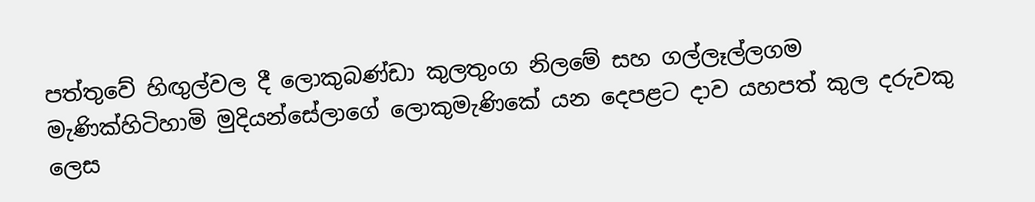පත්තුවේ හිඟුල්වල දී ලොකුබණ්ඩා කුලතුංග නිලමේ සහ ගල්ලෑල්ලගම මැණික්හිටිහාමි මුදියන්සේලාගේ ලොකුමැණිකේ යන දෙපළට දාව යහපත් කුල දරුවකු ලෙස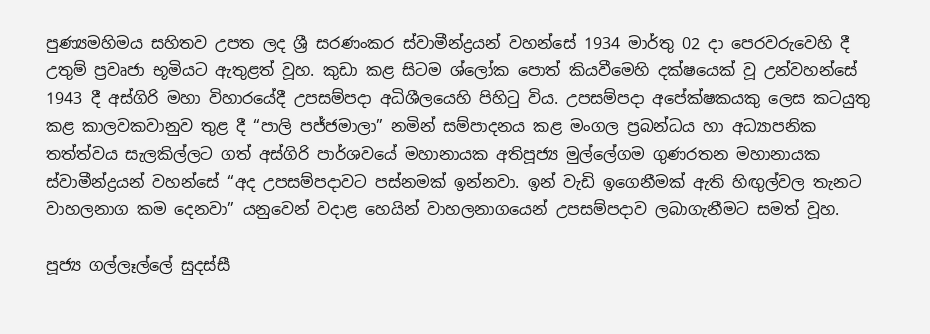පුණ්‍යමහිමය සහිතව උපත ලද ශ්‍රී සරණංකර ස්වාමීන්ද්‍රයන් වහන්සේ 1934 මාර්තු 02 දා පෙරවරුවෙහි දී උතුම් ප්‍රවෘජා භූමියට ඇතුළත් වූහ. කුඩා කළ සිටම ශ්ලෝක පොත් කියවීමෙහි දක්ෂයෙක් වූ උන්වහන්සේ 1943 දී අස්ගිරි මහා විහාරයේදී උපසම්පදා අධිශීලයෙහි පිහිටු විය. උපසම්පදා අපේක්ෂකයකු ලෙස කටයුතු කළ කාලවකවානුව තුළ දී “පාලි පජ්ජමාලා” නමින් සම්පාදනය කළ මංගල ප්‍රබන්ධය හා අධ්‍යාපනික තත්ත්වය සැලකිල්ලට ගත් අස්ගිරි පාර්ශවයේ මහානායක අතිපූජ්‍ය මුල්ලේගම ගුණරතන මහානායක ස්වාමීන්ද්‍රයන් වහන්සේ “අද උපසම්පදාවට පස්නමක් ඉන්නවා. ඉන් වැඩි ඉගෙනීමක් ඇති හිඟුල්වල තැනට වාහලනාග කම දෙනවා” යනුවෙන් වදාළ හෙයින් වාහලනාගයෙන් උපසම්පදාව ලබාගැනීමට සමත් වූහ.

පූජ්‍ය ගල්ලෑල්ලේ සුදස්සී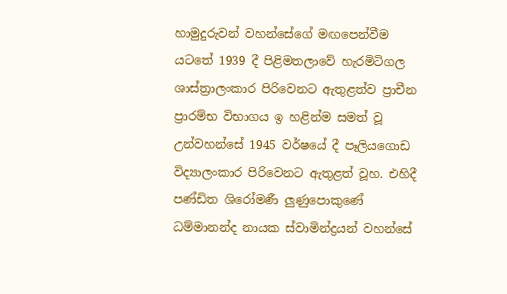හාමුදුරුවන් වහන්සේගේ මඟපෙන්වීම යටතේ 1939 දී පිළිමතලාවේ හැරමිටිගල ශාස්ත්‍රාලංකාර පිරිවෙනට ඇතුළත්ව ප්‍රාචීන ප්‍රාරම්භ විභාගය ඉ හළින්ම සමත් වූ උන්වහන්සේ 1945 වර්ෂයේ දී පෑලියගොඩ විද්‍යාලංකාර පිරිවෙනට ඇතුළත් වූහ. එහිදී පණ්ඩිත ශිරෝමණී ලුණුපොකුණේ ධම්මානන්ද නායක ස්වාමින්ද්‍රයන් වහන්සේ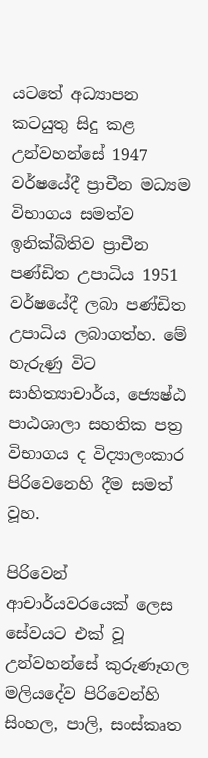යටතේ අධ්‍යාපන කටයුතු සිදු කළ උන්වහන්සේ 1947 වර්ෂයේදී ප්‍රාචීන මධ්‍යම විභාගය සමත්ව ඉනික්බිතිව ප්‍රාචීන පණ්ඩිත උපාධිය 1951 වර්ෂයේදී ලබා පණ්ඩිත උපාධිය ලබාගත්හ. මේ හැරුණු විට සාහිත්‍යාචාර්ය, ජ්‍යෙෂ්ඨ පාඨශාලා සහතික පත්‍ර විභාගය ද විද්‍යාලංකාර පිරිවෙනෙහි දීම සමත් වූහ.

පිරිවෙන් ආචාර්යවරයෙක් ලෙස සේවයට එක් වූ උන්වහන්සේ කුරුණෑගල මලියදේව පිරිවෙන්හි සිංහල, පාලි, සංස්කෘත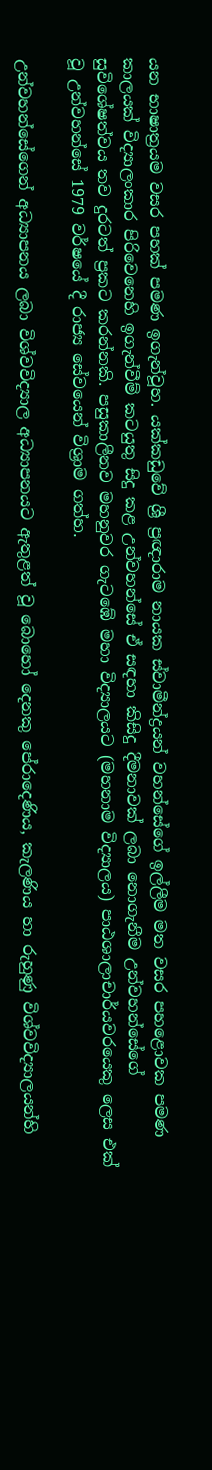යන භාෂාත්‍රයම වසර පහක් පමණ ඉගැන්වූහ. යක්කඩුවේ ශ්‍රී ප්‍රඥාරාම නායක ස්වාමීන්ද්‍රයන් වහන්සේගේ ඉල්ලීම මත වසර පහළොවක පමණ කාලයක් විද්‍යාලංකාර පිරිවෙනෙහි ඉගැන්වීම් කටයුතු සිදු කළ උන්වහන්සේ ඒ සඳහා කිසිදු දීමනාවක් ලබා නොගැනීම උන්වහන්සේගේ සුවිශේෂත්වය තව දුරටත් ප්‍රකට කරන්නකි. පසුකාලීනව මහනුවර ගැටඹේ මහා විද්‍යාලයට (මහනාම විද්‍යාලය) පාඨශාලාචාර්යවරයෙකු ලෙස එක් වූ උන්වහන්සේ 1979 වර්ෂයේ දී රාජ්‍ය සේවයෙන් විශ්‍රාම ගත්හ.

උන්වහන්සේගෙන් අධ්‍යාපනය ලබා විශ්වවිද්‍යාල අධ්‍යාපනයට ඇතුළත් වූ බොහෝ දෙනකු පේරාදෙණිය, කැලණිය හා රුහුණු විශ්වවිද්‍යාල‍යන්හි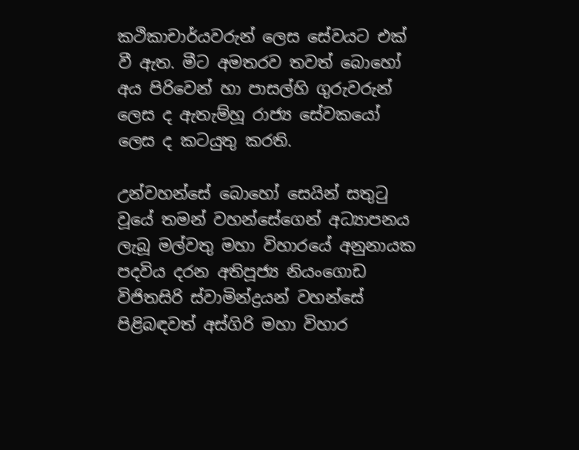කථිකාචාර්යවරුන් ලෙස සේවයට එක් වී ඇත. මීට අමතරව තවත් බොහෝ අය පිරිවෙන් හා පාසල්හි ගුරුවරුන් ලෙස ද ඇතැම්හූ රාජ්‍ය සේවකයෝ ලෙස ද කටයුතු කරති.

උන්වහන්සේ බොහෝ සෙයින් සතුටු වූයේ තමන් වහන්සේගෙන් අධ්‍යාපනය ලැබූ මල්වතු මහා විහාරයේ අනුනායක පදවිය දරන අතිපූජ්‍ය නියංගොඩ විජිතසිරි ස්වාමින්ද්‍රයන් වහන්සේ පිළිබඳවත් අස්ගිරි මහා විහාර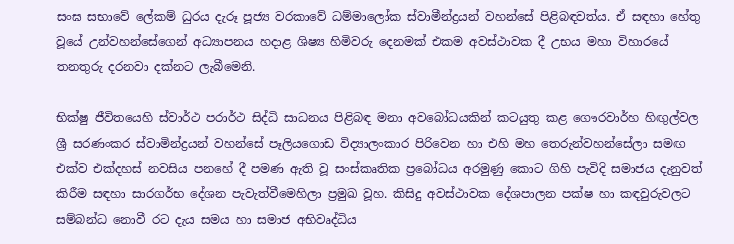සංඝ සභාවේ ලේකම් ධුරය දැරූ පූජ්‍ය වරකාවේ ධම්මාලෝක ස්වාමීන්ද්‍රයන් වහන්සේ පිළිබඳවත්ය. ඒ සඳහා හේතු වූයේ උන්වහන්සේගෙන් අධ්‍යාපනය හදාළ ශිෂ්‍ය හිමිවරු දෙනමක් එකම අවස්ථාවක දී උභය මහා විහාරයේ තනතුරු දරනවා දක්නට ලැබීමෙනි.

භික්ෂු ජීවිතයෙහි ස්වාර්ථ පරාර්ථ සිද්ධි සාධනය පිළිබඳ මනා අවබෝධයකින් කටයුතු කළ ගෞරවාර්හ හිඟුල්වල ශ්‍රී සරණංකර ස්වාමින්ද්‍රයන් වහන්සේ පෑලියගොඩ විද්‍යාලංකාර පිරිවෙන හා එහි මහ තෙරුන්වහන්සේලා සමඟ එක්ව එක්දහස් නවසිය පනහේ දී පමණ ඇති වූ සංස්කෘතික ප්‍රබෝධය අරමුණු කොට ගිහි පැවිදි සමාජය දැනුවත් කිරීම සඳහා සාරගර්භ දේශන පැවැත්වීමෙහිලා ප්‍රමුඛ වූහ. කිසිදු අවස්ථාවක දේශපාලන පක්ෂ හා කඳවුරුවලට සම්බන්ධ නොවී රට දැය සමය හා සමාජ අභිවෘද්ධිය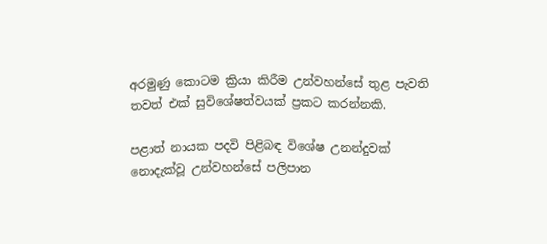අරමුණු කොටම ක්‍රියා කිරීම උන්වහන්සේ තුළ පැවති තවත් එක් සුවිශේෂත්වයක් ප්‍රකට කරන්නකි.

පළාත් නායක පදවි පිළිබඳ විශේෂ උනන්දුවක් නොදැක්වූ උන්වහන්සේ පලිපාන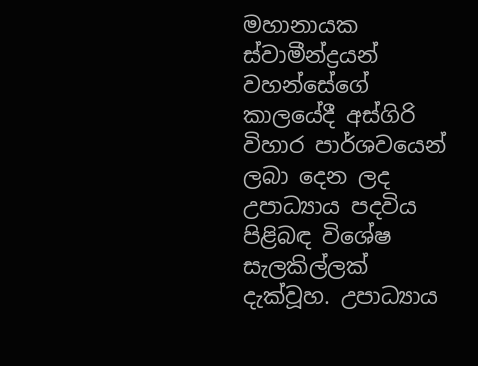මහානායක ස්වාමීන්ද්‍රයන් වහන්සේගේ කාලයේදී අස්ගිරි විහාර පාර්ශවයෙන් ලබා දෙන ලද උපාධ්‍යාය පදවිය පිළිබඳ විශේෂ සැලකිල්ලක් දැක්වූහ. උපාධ්‍යාය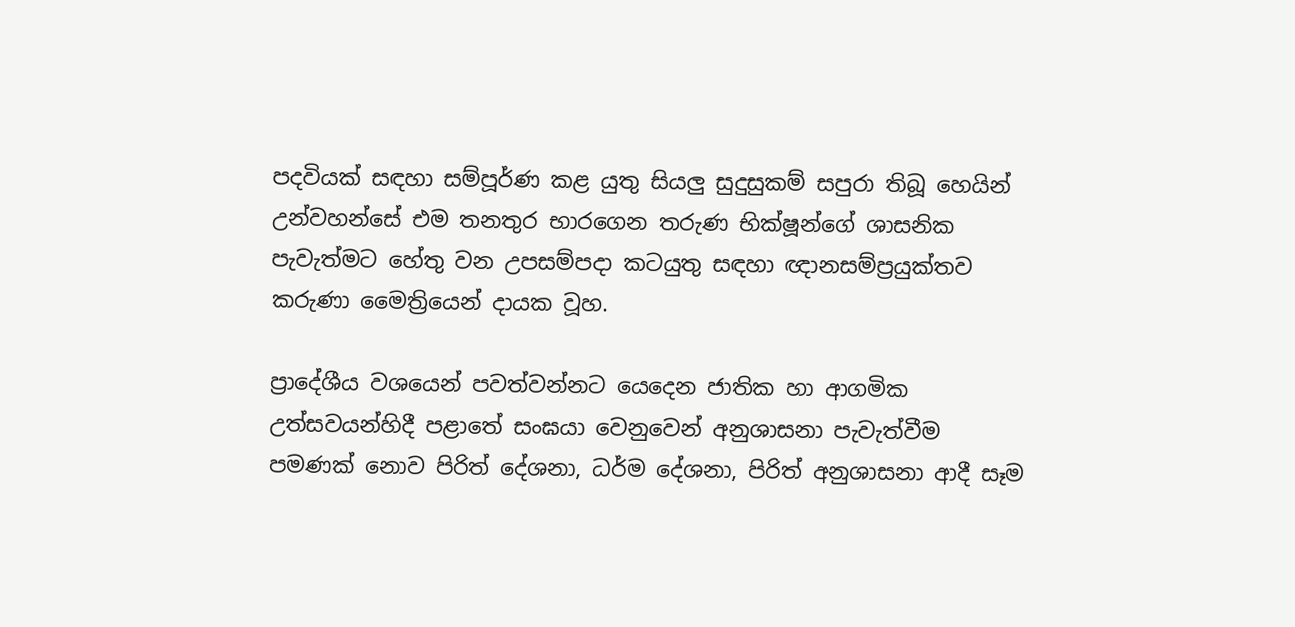පදවියක් සඳහා සම්පූර්ණ කළ යුතු සියලු සුදුසුකම් සපුරා තිබූ හෙයින් උන්වහන්සේ එම තනතුර භාරගෙන තරුණ භික්ෂූන්ගේ ශාසනික පැවැත්මට හේතු වන උපසම්පදා කටයුතු සඳහා ඥානසම්ප්‍රයුක්තව කරුණා මෛත්‍රියෙන් දායක වූහ.

ප්‍රාදේශීය වශයෙන් පවත්වන්නට යෙදෙන ජාතික හා ආගමික උත්සවයන්හිදී පළාතේ සංඝයා වෙනුවෙන් අනුශාසනා පැවැත්වීම පමණක් නොව පිරිත් දේශනා, ධර්ම දේශනා, පිරිත් අනුශාසනා ආදී සෑම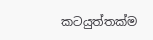කටයුත්තක්ම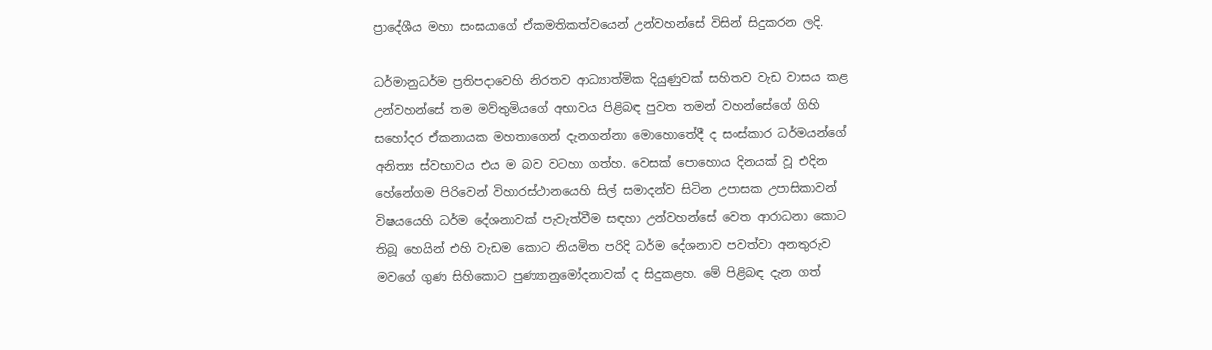ප්‍රාදේශීය මහා සංඝයාගේ ඒකමතිකත්වයෙන් උන්වහන්සේ විසින් සිදුකරන ලදි.

ධර්මානුධර්ම ප්‍රතිපදාවෙහි නිරතව ආධ්‍යාත්මික දියුණුවක් සහිතව වැඩ වාසය කළ උන්වහන්සේ තම මව්තුමියගේ අභාවය පිළිබඳ පුවත තමන් වහන්සේගේ ගිහි සහෝදර ඒකනායක මහතාගෙන් දැනගන්නා මොහොතේදී ද සංස්කාර ධර්මයන්ගේ අනිත්‍ය ස්වභාවය එය ම බව වටහා ගත්හ. වෙසක් පොහොය දිනයක් වූ එදින හේනේගම පිරිවෙන් විහාරස්ථානයෙහි සිල් සමාදන්ව සිටින උපාසක උපාසිකාවන් විෂයයෙහි ධර්ම දේශනාවක් පැවැත්වීම සඳහා උන්වහන්සේ වෙත ආරාධනා කොට තිබූ හෙයින් එහි වැඩම කොට නියමිත පරිදි ධර්ම දේශනාව පවත්වා අනතුරුව මවගේ ගුණ සිහිකොට පුණ්‍යානුමෝදනාවක් ද සිදුකළහ. මේ පිළිබඳ දැන ගත්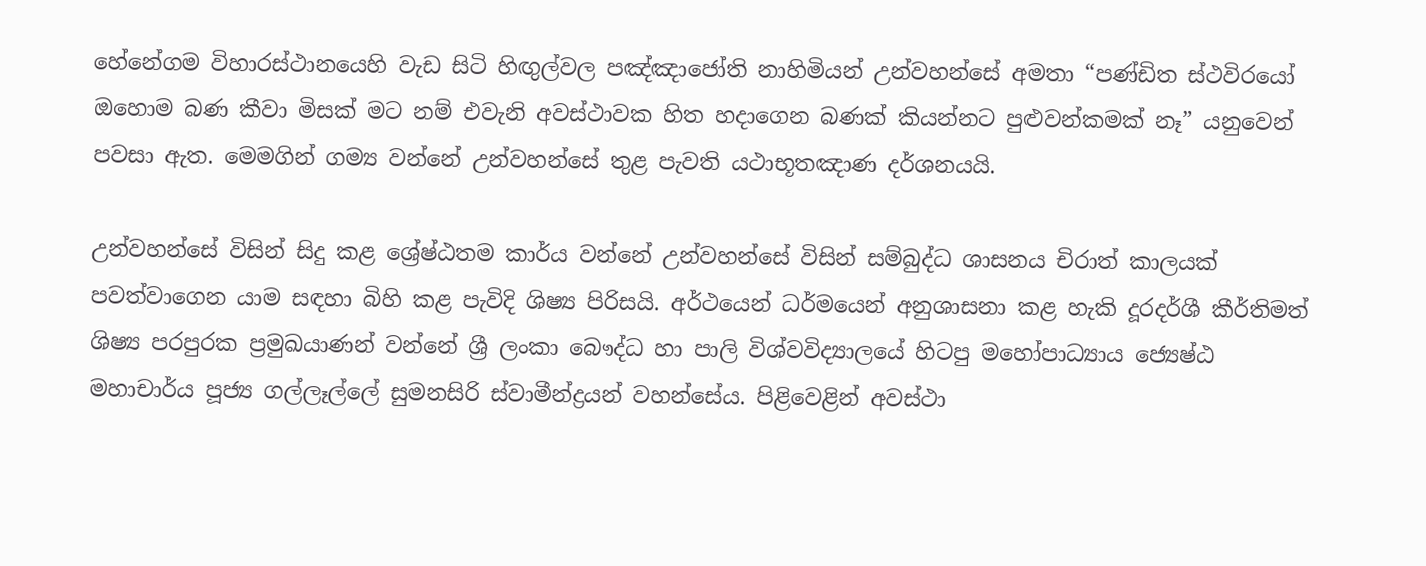හේනේගම විහාරස්ථානයෙහි වැඩ සිටි හිඟුල්වල පඤ්ඤාජෝති නාහිමියන් උන්වහන්සේ අමතා “පණ්ඩිත ස්ථවිරයෝ ඔහොම බණ කීවා මිසක් මට නම් එවැනි අවස්ථාවක හිත හදාගෙන බණක් කියන්නට පුළුවන්කමක් නෑ” යනුවෙන් පවසා ඇත. මෙමගින් ගම්‍ය වන්නේ උන්වහන්සේ තුළ පැවති යථාභූතඤාණ දර්ශනයයි.

උන්වහන්සේ විසින් සිදු කළ ශ්‍රේෂ්ඨතම කාර්ය වන්නේ උන්වහන්සේ විසින් සම්බුද්ධ ශාසනය චිරාත් කාලයක් පවත්වාගෙන යාම සඳහා බිහි කළ පැවිදි ශිෂ්‍ය පිරිසයි. අර්ථයෙන් ධර්මයෙන් අනුශාසනා කළ හැකි දූරදර්ශී කීර්තිමත් ශිෂ්‍ය පරපුරක ප්‍රමුඛයාණන් වන්නේ ශ්‍රී ලංකා බෞද්ධ හා පාලි විශ්වවිද්‍යාලයේ හිටපු මහෝපාධ්‍යාය ජ්‍යෙෂ්ඨ මහාචාර්ය පූජ්‍ය ගල්ලෑල්ලේ සුමනසිරි ස්වාමීන්ද්‍රයන් වහන්සේය. පිළිවෙළින් අවස්ථා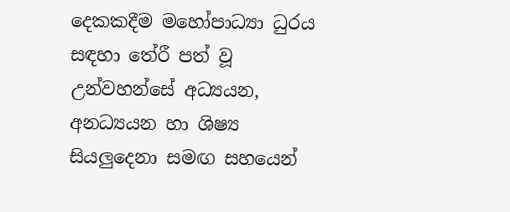දෙකකදීම මහෝපාධ්‍යා ධුරය සඳහා තේරී පත් වූ උන්වහන්සේ අධ්‍යයන, අනධ්‍යයන හා ශිෂ්‍ය සියලුදෙනා සමඟ සහයෙන්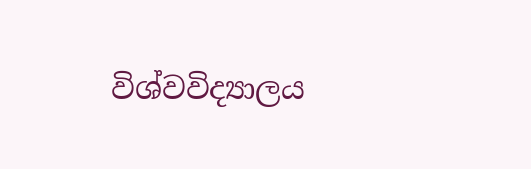විශ්වවිද්‍යාලය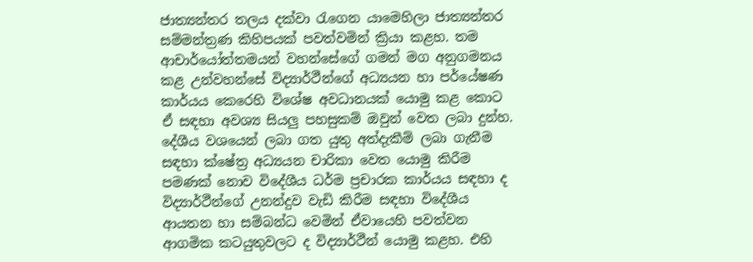ජාත්‍යන්තර තලය දක්වා රැගෙන යාමෙහිලා ජාත්‍යන්තර සම්මන්ත්‍රණ කිහිපයක් පවත්වමින් ක්‍රියා කළහ. තම ආචාර්යෝත්තමයන් වහන්සේගේ ගමන් මග අනුගමනය කළ උන්වහන්සේ විද්‍යාර්ථීන්ගේ අධ්‍යයන හා පර්යේෂණ කාර්යය කෙරෙහි විශේෂ අවධානයක් යොමු කළ කොට ඒ සඳහා අවශ්‍ය සියලු පහසුකම් ඔවුන් වෙත ලබා දුන්හ. දේශීය වශයෙන් ලබා ගත යුතු අත්දැකීම් ලබා ගැනීම සඳහා ක්ෂේත්‍ර අධ්‍යයන චාරිකා වෙත යොමු කිරීම පමණක් නොව විදේශීය ධර්ම ප්‍රචාරක කාර්යය සඳහා ද විද්‍යාර්ථීන්ගේ උනන්දුව වැඩි කිරීම සඳහා විදේශීය ආයතන හා සම්බන්ධ වෙමින් ඒවායෙහි පවත්වන ආගමික කටයුතුවලට ද විද්‍යාර්ථීන් යොමු කළහ. එහි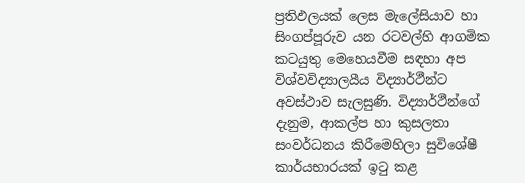ප්‍රතිඵලයක් ලෙස මැලේසියාව හා සිංගප්පූරුව යන රටවල්හි ආගමික කටයුතු මෙහෙයවීම සඳහා අප විශ්වවිද්‍යාලයීය විද්‍යාර්ථීන්ට අවස්ථාව සැලසුණි. විද්‍යාර්ථීන්ගේ දැනුම, ආකල්ප හා කුසලතා සංවර්ධනය කිරීමෙහිලා සුවිශේෂී කාර්යභාරයක් ඉටු කළ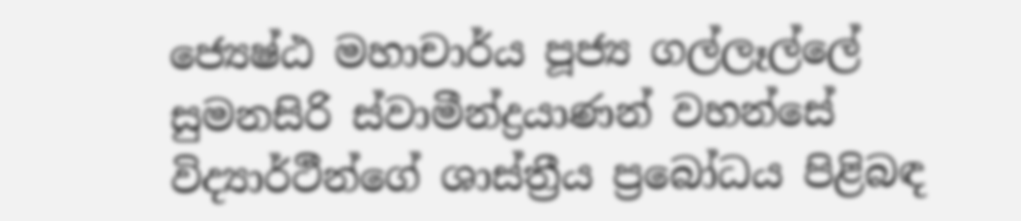ජ්‍යෙෂ්ඨ මහාචාර්ය පූජ්‍ය ගල්ලෑල්ලේ සුමනසිරි ස්වාමීන්ද්‍රයාණන් වහන්සේ විද්‍යාර්ථීන්ගේ ශාස්ත්‍රීය ප්‍රබෝධය පිළිබඳ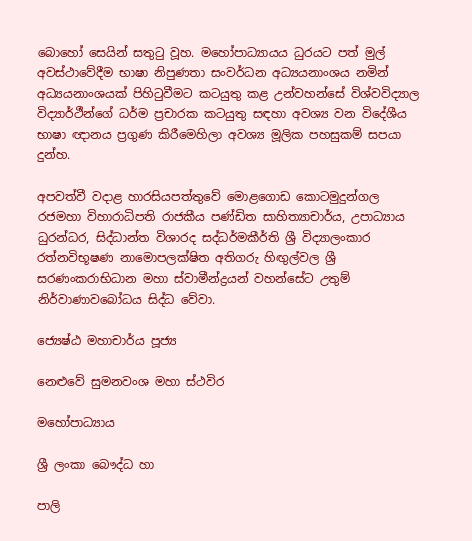බොහෝ සෙයින් සතුටු වූහ. මහෝපාධ්‍යායය ධුරයට පත් මුල් අවස්ථාවේදීම භාෂා නිපුණතා සංවර්ධන අධ්‍යයනාංශය නමින් අධ්‍යයනාංශයක් පිහිටුවීමට කටයුතු කළ උන්වහන්සේ විශ්වවිද්‍යාල විද්‍යාර්ථීන්ගේ ධර්ම ප්‍රචාරක කටයුතු සඳහා අවශ්‍ය වන විදේශීය භාෂා ඥානය ප්‍රගුණ කිරීමෙහිලා අවශ්‍ය මූලික පහසුකම් සපයා දුන්හ.

අපවත්වී වදාළ හාරසියපත්තුවේ මොළගොඩ කොටමුදුන්ගල රජමහා විහාරාධිපති රාජකීය පණ්ඩිත සාහිත්‍යාචාර්ය, උපාධ්‍යාය ධුරන්ධර, සිද්ධාන්ත විශාරද සද්ධර්මකීර්ති ශ්‍රී විද්‍යාලංකාර රත්නවිභූෂණ නාමොපලක්ෂිත අතිගරු හිඟුල්වල ශ්‍රී සරණංකරාභිධාන මහා ස්වාමීන්ද්‍රයන් වහන්සේට උතුම් නිර්වාණාවබෝධය සිද්ධ වේවා.

ජ්‍යෙෂ්ඨ මහාචාර්ය පූජ්‍ය

නෙළුවේ සුමනවංශ මහා ස්ථවිර

මහෝපාධ්‍යාය

ශ්‍රී ලංකා බෞද්ධ හා

පාලි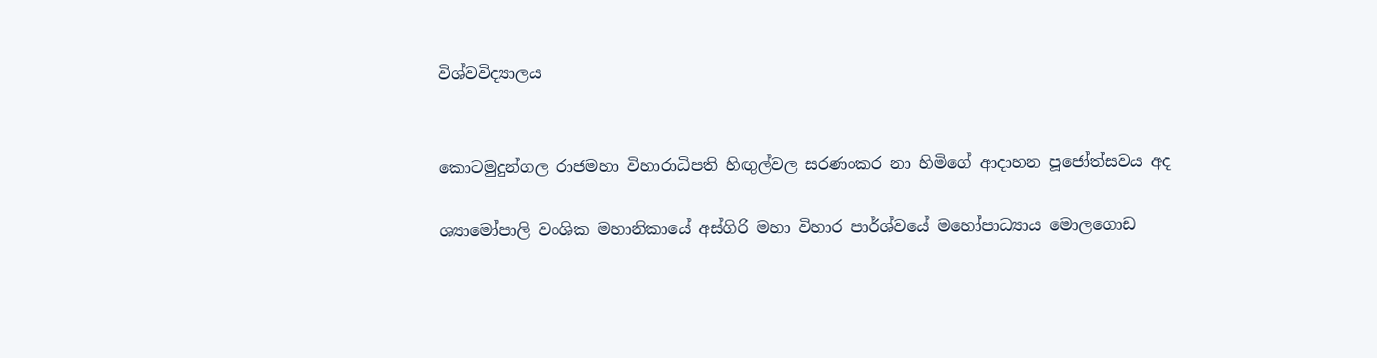විශ්වවිද්‍යාලය


කොටමුදුන්ගල රාජමහා විහාරාධිපති හිඟුල්වල සරණංකර නා හිමිගේ ආදාහන පූජෝත්සවය අද

ශ්‍යාමෝපාලි වංශික මහානිකායේ අස්ගිරි මහා විහාර පාර්ශ්වයේ මහෝපාධ්‍යාය මොලගොඩ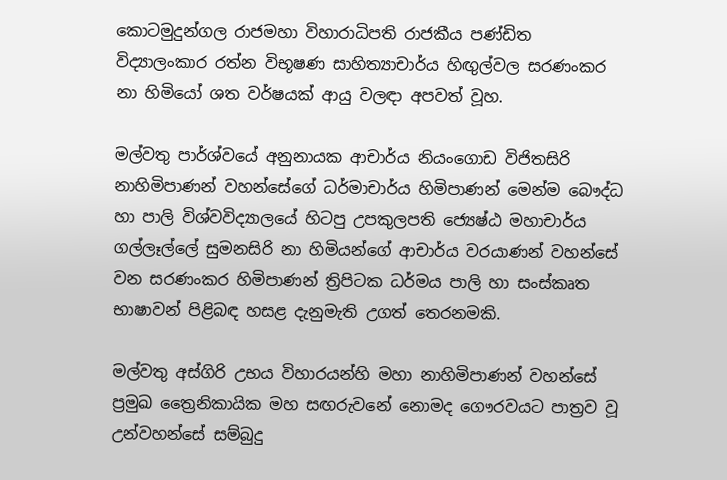කොටමුදුන්ගල රාජමහා විහාරාධිපති රාජකීය පණ්ඩිත විද්‍යාලංකාර රත්න විභූෂණ සාහිත්‍යාචාර්ය හිඟුල්වල සරණංකර නා හිමියෝ ශත වර්ෂයක් ආයු වලඳා අපවත් වූහ.

මල්වතු පාර්ශ්වයේ අනුනායක ආචාර්ය නියංගොඩ විජිතසිරි නාහිමිපාණන් වහන්සේගේ ධර්මාචාර්ය හිමිපාණන් මෙන්ම බෞද්ධ හා පාලි විශ්වවිද්‍යාලයේ හිටපු උපකුලපති ජ්‍යෙෂ්ඨ මහාචාර්ය ගල්ලෑල්ලේ සුමනසිරි නා හිමියන්ගේ ආචාර්ය වරයාණන් වහන්සේ වන සරණංකර හිමිපාණන් ත්‍රිපිටක ධර්මය පාලි හා සංස්කෘත භාෂාවන් පිළිබඳ හසළ දැනුමැති උගත් තෙරනමකි.

මල්වතු අස්ගිරි උභය විහාරයන්හි මහා නාහිමිපාණන් වහන්සේ ප්‍රමුඛ ත්‍රෛනිකායික මහ සඟරුවනේ නොමද ගෞරවයට පාත්‍රව වූ උන්වහන්සේ සම්බුදු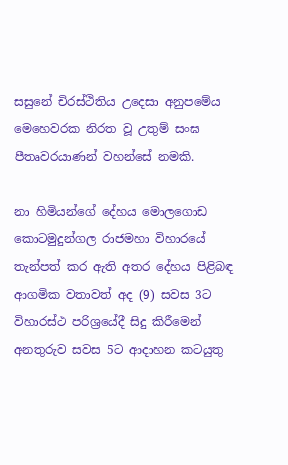සසුනේ චිරස්ථිතිය උදෙසා අනුපමේය මෙහෙවරක නිරත වූ උතුම් සංඝ පීතෘවරයාණන් වහන්සේ නමකි.

නා හිමියන්ගේ දේහය මොලගොඩ කොටමුදුන්ගල රාජමහා විහාරයේ තැන්පත් කර ඇති අතර දේහය පිළිබඳ ආගමික වතාවත් අද (9) සවස 3ට විහාරස්ථ පරිශ්‍රයේදී සිදු කිරීමෙන් අනතුරුව සවස 5ට ආදාහන කටයුතු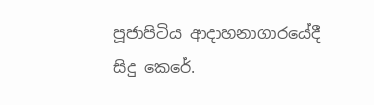පූජාපිටිය ආදාහනාගාරයේදී සිදු කෙරේ.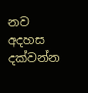නව අදහස දක්වන්න